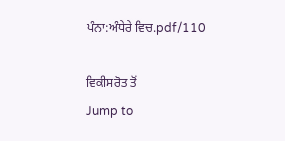ਪੰਨਾ:ਅੰਧੇਰੇ ਵਿਚ.pdf/110

ਵਿਕੀਸਰੋਤ ਤੋਂ
Jump to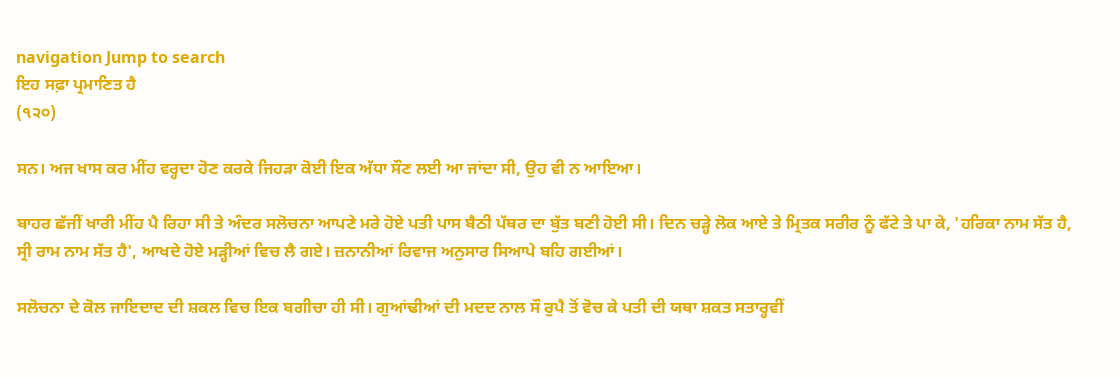navigation Jump to search
ਇਹ ਸਫ਼ਾ ਪ੍ਰਮਾਣਿਤ ਹੈ
(੧੨੦)

ਸਨ। ਅਜ ਖਾਸ ਕਰ ਮੀਂਹ ਵਰ੍ਹਦਾ ਹੋਣ ਕਰਕੇ ਜਿਹੜਾ ਕੋਈ ਇਕ ਅੱਧਾ ਸੌਣ ਲਈ ਆ ਜਾਂਦਾ ਸੀ, ਉਹ ਵੀ ਨ ਆਇਆ।

ਬਾਹਰ ਛੱਜੀਂ ਖਾਰੀ ਮੀਂਹ ਪੈ ਰਿਹਾ ਸੀ ਤੇ ਅੰਦਰ ਸਲੋਚਨਾ ਆਪਣੇ ਮਰੇ ਹੋਏ ਪਤੀ ਪਾਸ ਬੈਠੀ ਪੱਥਰ ਦਾ ਬੁੱਤ ਬਣੀ ਹੋਈ ਸੀ। ਦਿਨ ਚੜ੍ਹੇ ਲੋਕ ਆਏ ਤੇ ਮ੍ਰਿਤਕ ਸਰੀਰ ਨੂੰ ਫੱਟੇ ਤੇ ਪਾ ਕੇ, 'ਹਰਿਕਾ ਨਾਮ ਸੱਤ ਹੈ, ਸ੍ਰੀ ਰਾਮ ਨਾਮ ਸੱਤ ਹੈ', ਆਖਦੇ ਹੋਏ ਮੜ੍ਹੀਆਂ ਵਿਚ ਲੈ ਗਏ। ਜ਼ਨਾਨੀਆਂ ਰਿਵਾਜ ਅਨੁਸਾਰ ਸਿਆਪੇ ਬਹਿ ਗਈਆਂ।

ਸਲੋਚਨਾ ਦੇ ਕੋਲ ਜਾਇਦਾਦ ਦੀ ਸ਼ਕਲ ਵਿਚ ਇਕ ਬਗੀਚਾ ਹੀ ਸੀ। ਗੁਆਂਢੀਆਂ ਦੀ ਮਦਦ ਨਾਲ ਸੌ ਰੁਪੈ ਤੋਂ ਵੋਚ ਕੇ ਪਤੀ ਦੀ ਯਥਾ ਸ਼ਕਤ ਸਤਾਰ੍ਹਵੀਂ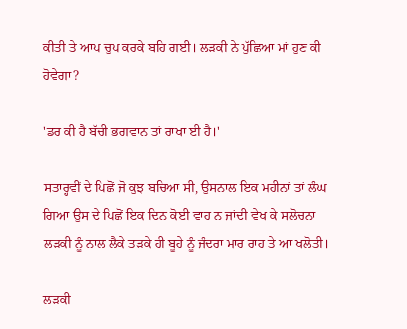ਕੀਤੀ ਤੇ ਆਪ ਚੁਪ ਕਰਕੇ ਬਹਿ ਗਈ। ਲੜਕੀ ਨੇ ਪੁੱਛਿਆ ਮਾਂ ਹੁਣ ਕੀ ਹੋਵੇਗਾ?

'ਡਰ ਕੀ ਹੈ ਬੱਚੀ ਭਗਵਾਨ ਤਾਂ ਰਾਖਾ ਈ ਹੈ।'

ਸਤਾਰ੍ਹਵੀਂ ਦੇ ਪਿਛੋਂ ਜੋ ਕੁਝ ਬਚਿਆ ਸੀ, ਉਸਨਾਲ ਇਕ ਮਹੀਨਾਂ ਤਾਂ ਲੰਘ ਗਿਆ ਉਸ ਦੇ ਪਿਛੋਂ ਇਕ ਦਿਨ ਕੋਈ ਵਾਹ ਨ ਜਾਂਦੀ ਵੇਖ ਕੇ ਸਲੋਚਨਾ ਲੜਕੀ ਨੂੰ ਨਾਲ ਲੈਕੇ ਤੜਕੇ ਹੀ ਬੂਹੇ ਨੂੰ ਜੰਦਰਾ ਮਾਰ ਰਾਹ ਤੇ ਆ ਖਲੋਤੀ।

ਲੜਕੀ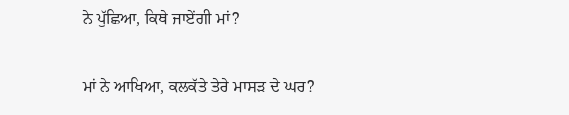ਨੇ ਪੁੱਛਿਆ, ਕਿਥੇ ਜਾਏਂਗੀ ਮਾਂ?

ਮਾਂ ਨੇ ਆਖਿਆ, ਕਲਕੱਤੇ ਤੇਰੇ ਮਾਸੜ ਦੇ ਘਰ?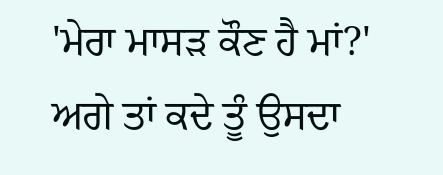'ਮੇਰਾ ਮਾਸੜ ਕੌਣ ਹੈ ਮਾਂ?' ਅਗੇ ਤਾਂ ਕਦੇ ਤੂੰ ਉਸਦਾ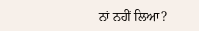ਨਾਂ ਨਹੀਂ ਲਿਆ?